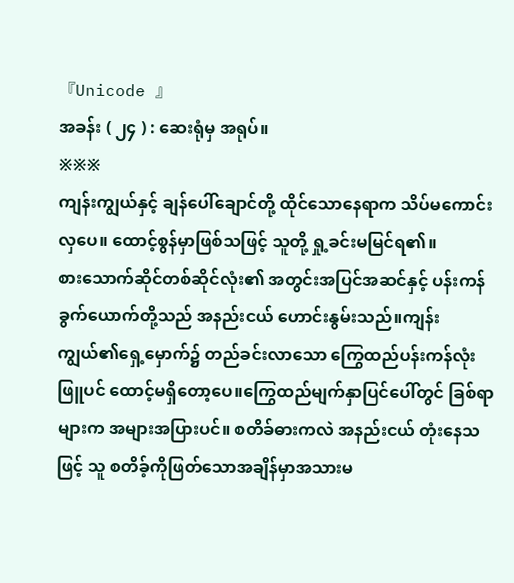『Unicode 』
အခန်း ( ၂၄ ) : ဆေးရုံမှ အရုပ်။
※※※
ကျန်းကျွယ်နှင့် ချန်ပေါ်ချောင်တို့ ထိုင်သောနေရာက သိပ်မကောင်းလှပေ။ ထောင့်စွန်မှာဖြစ်သဖြင့် သူတို့ ရှု့ခင်းမမြင်ရ၏။
စားသောက်ဆိုင်တစ်ဆိုင်လုံး၏ အတွင်းအပြင်အဆင်နှင့် ပန်းကန်ခွက်ယောက်တို့သည် အနည်းငယ် ဟောင်းနွမ်းသည်။ကျန်းကျွယ်၏ရှေ့မှောက်၌ တည်ခင်းလာသော ကြွေထည်ပန်းကန်လုံးဖြူပင် ထောင့်မရှိတော့ပေ။ကြွေထည်မျက်နှာပြင်ပေါ်တွင် ခြစ်ရာများက အများအပြားပင်။ စတိခ်ဓားကလဲ အနည်းငယ် တုံးနေသဖြင့် သူ စတိခ့်ကိုဖြတ်သောအချိန်မှာအသားမ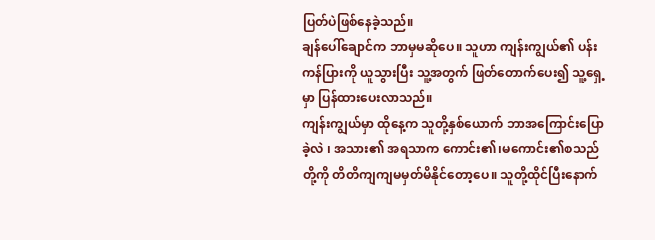ပြတ်ပဲဖြစ်နေခဲ့သည်။
ချန်ပေါ်ချောင်က ဘာမှမဆိုပေ။ သူဟာ ကျန်းကျွယ်၏ ပန်းကန်ပြားကို ယူသွားပြီး သူ့အတွက် ဖြတ်တောက်ပေး၍ သူ့ရှေ့မှာ ပြန်ထားပေးလာသည်။
ကျန်းကျွယ်မှာ ထိုနေ့က သူတို့နှစ်ယောက် ဘာအကြောင်းပြောခဲ့လဲ ၊ အသား၏ အရသာက ကောင်း၏၊မကောင်း၏စသည်တို့ကို တိတိကျကျမမှတ်မိနိုင်တော့ပေ။ သူတို့ထိုင်ပြီးနောက်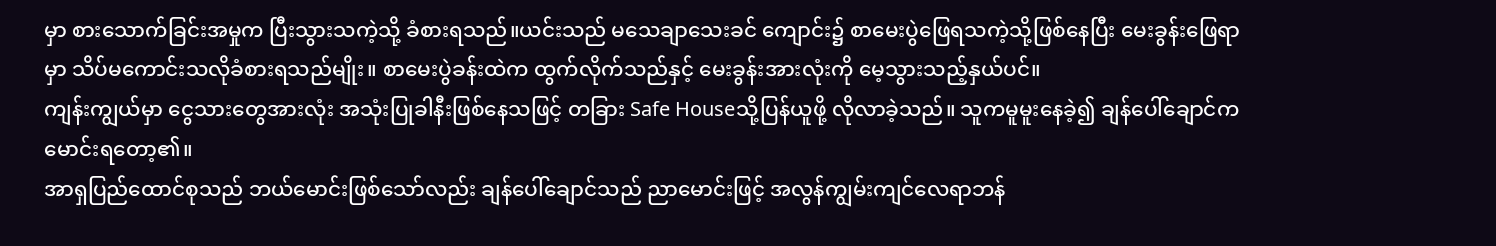မှာ စားသောက်ခြင်းအမှုက ပြီးသွားသကဲ့သို့ ခံစားရသည်။ယင်းသည် မသေချာသေးခင် ကျောင်း၌ စာမေးပွဲဖြေရသကဲ့သို့ဖြစ်နေပြီး မေးခွန်းဖြေရာမှာ သိပ်မကောင်းသလိုခံစားရသည်မျိုး။ စာမေးပွဲခန်းထဲက ထွက်လိုက်သည်နှင့် မေးခွန်းအားလုံးကို မေ့သွားသည့်နှယ်ပင်။
ကျန်းကျွယ်မှာ ငွေသားတွေအားလုံး အသုံးပြုခါနီးဖြစ်နေသဖြင့် တခြား Safe Houseသို့ပြန်ယူဖို့ လိုလာခဲ့သည်။ သူကမူမူးနေခဲ့၍ ချန်ပေါ်ချောင်က မောင်းရတော့၏။
အာရှပြည်ထောင်စုသည် ဘယ်မောင်းဖြစ်သော်လည်း ချန်ပေါ်ချောင်သည် ညာမောင်းဖြင့် အလွန်ကျွမ်းကျင်လေရာဘန်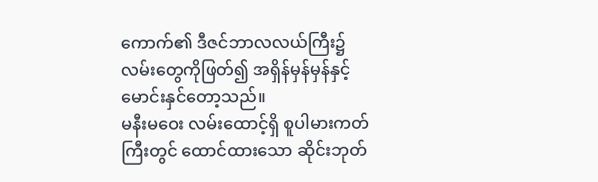ကောက်၏ ဒီဇင်ဘာလလယ်ကြီး၌ လမ်းတွေကိုဖြတ်၍ အရှိန်မှန်မှန်နှင့်မောင်းနှင်တော့သည်။
မနီးမဝေး လမ်းထောင့်ရှိ စူပါမားကတ်ကြီးတွင် ထောင်ထားသော ဆိုင်းဘုတ်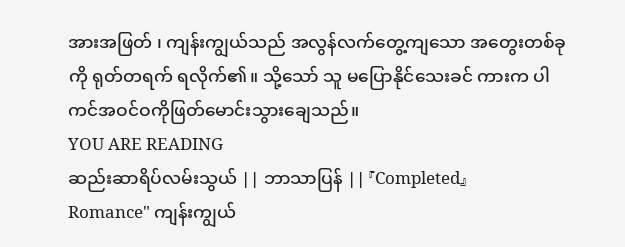အားအဖြတ် ၊ ကျန်းကျွယ်သည် အလွန်လက်တွေ့ကျသော အတွေးတစ်ခုကို ရုတ်တရက် ရလိုက်၏။ သို့သော် သူ မပြောနိုင်သေးခင် ကားက ပါကင်အဝင်ဝကိုဖြတ်မောင်းသွားချေသည်။
YOU ARE READING
ဆည်းဆာရိပ်လမ်းသွယ် || ဘာသာပြန် || 『Completed』
Romance" ကျန်းကျွယ်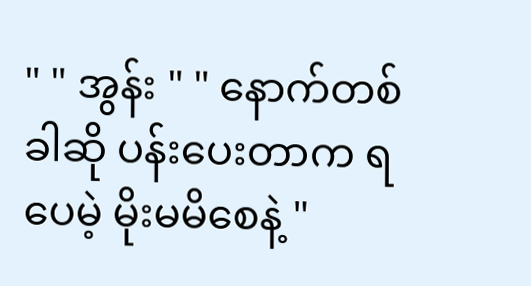" " အွန်း " " နောက်တစ်ခါဆို ပန်းပေးတာက ရပေမဲ့ မိုးမမိစေနဲ့ "